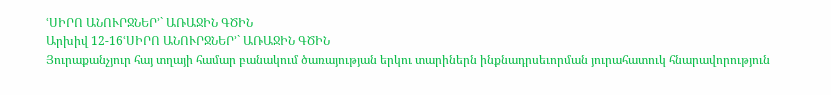ՙՍԻՐՈ ԱՆՈՒՐՋՆԵՐ՚` ԱՌԱՋԻՆ ԳԾԻՆ
Արխիվ 12-16ՙՍԻՐՈ ԱՆՈՒՐՋՆԵՐ՚` ԱՌԱՋԻՆ ԳԾԻՆ
Յուրաքանչյուր հայ տղայի համար բանակում ծառայության երկու տարիներն ինքնադրսեւորման յուրահատուկ հնարավորություն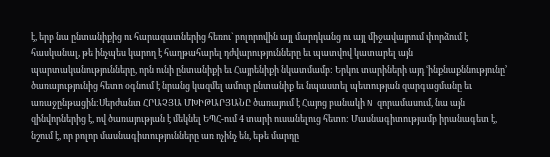է, երբ նա ընտանիքից ու հարազատներից հեռու` բոլորովին այլ մարդկանց ու այլ միջավայրում փորձում է հասկանալ, թե ինչպես կարող է հաղթահարել դժվարությունները եւ պատվով կատարել այն պարտականությունները, որն ունի ընտանիքի եւ Հայրենիքի նկատմամբ: Երկու տարիների այդ ՙինքնաքննությունը՚ ծառայությունից հետո օգնում է նրանց կազմել ամուր ընտանիք եւ նպաստել պետության զարգացմանը եւ առաջընթացին:Սերժանտ ՀՐԱՉՅԱ ՄԽԻԹԱՐՅԱՆԸ ծառայում է Հայոց բանակի N զորամասում, նա այն զինվորներից է, ով ծառայության է մեկնել ԵՊՀ-ում 4 տարի ուսանելուց հետո: Մասնագիտությամբ իրանագետ է, նշում է, որ բոլոր մասնագիտությունները առ ոչինչ են, եթե մարդը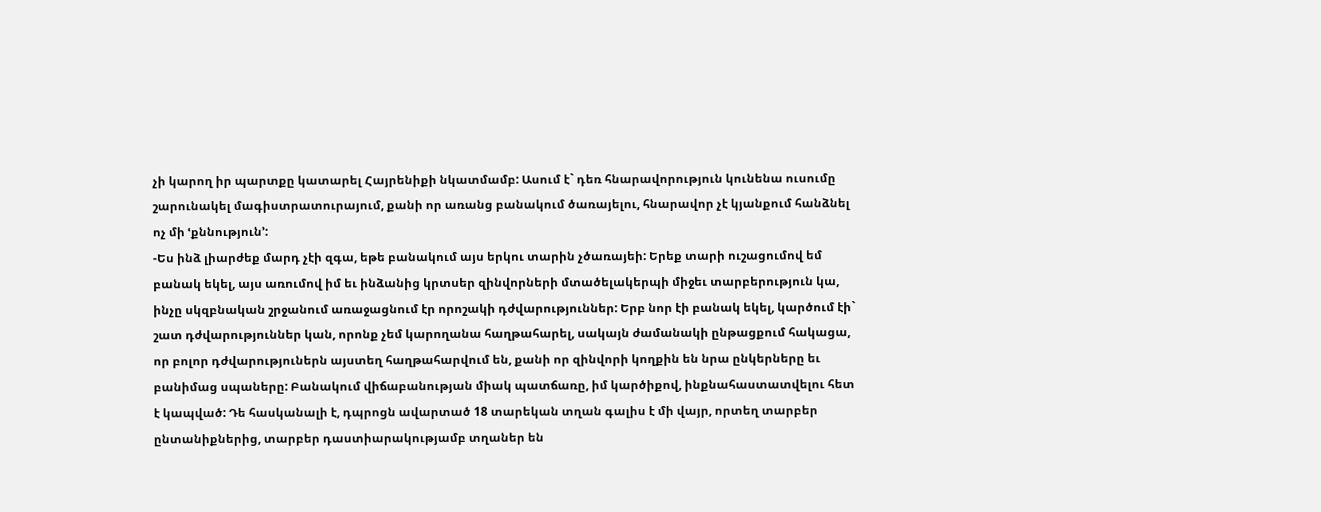չի կարող իր պարտքը կատարել Հայրենիքի նկատմամբ: Ասում է` դեռ հնարավորություն կունենա ուսումը շարունակել մագիստրատուրայում, քանի որ առանց բանակում ծառայելու, հնարավոր չէ կյանքում հանձնել ոչ մի ՙքննություն՚:
-Ես ինձ լիարժեք մարդ չէի զգա, եթե բանակում այս երկու տարին չծառայեի: Երեք տարի ուշացումով եմ բանակ եկել, այս առումով իմ եւ ինձանից կրտսեր զինվորների մտածելակերպի միջեւ տարբերություն կա, ինչը սկզբնական շրջանում առաջացնում էր որոշակի դժվարություններ: Երբ նոր էի բանակ եկել, կարծում էի` շատ դժվարություններ կան, որոնք չեմ կարողանա հաղթահարել, սակայն ժամանակի ընթացքում հակացա, որ բոլոր դժվարություներն այստեղ հաղթահարվում են, քանի որ զինվորի կողքին են նրա ընկերները եւ բանիմաց սպաները: Բանակում վիճաբանության միակ պատճառը, իմ կարծիքով, ինքնահաստատվելու հետ է կապված: Դե հասկանալի է, դպրոցն ավարտած 18 տարեկան տղան գալիս է մի վայր, որտեղ տարբեր ընտանիքներից, տարբեր դաստիարակությամբ տղաներ են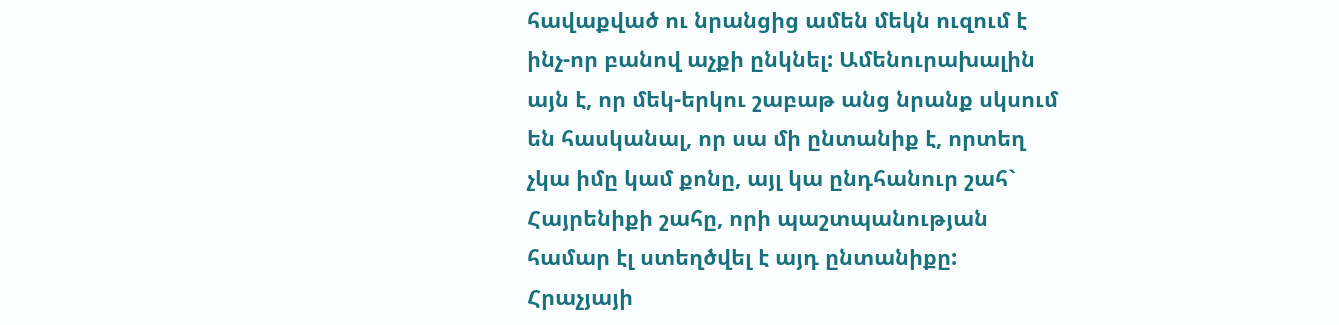հավաքված ու նրանցից ամեն մեկն ուզում է ինչ-որ բանով աչքի ընկնել: Ամենուրախալին այն է, որ մեկ-երկու շաբաթ անց նրանք սկսում են հասկանալ, որ սա մի ընտանիք է, որտեղ չկա իմը կամ քոնը, այլ կա ընդհանուր շահ` Հայրենիքի շահը, որի պաշտպանության համար էլ ստեղծվել է այդ ընտանիքը:
Հրաչյայի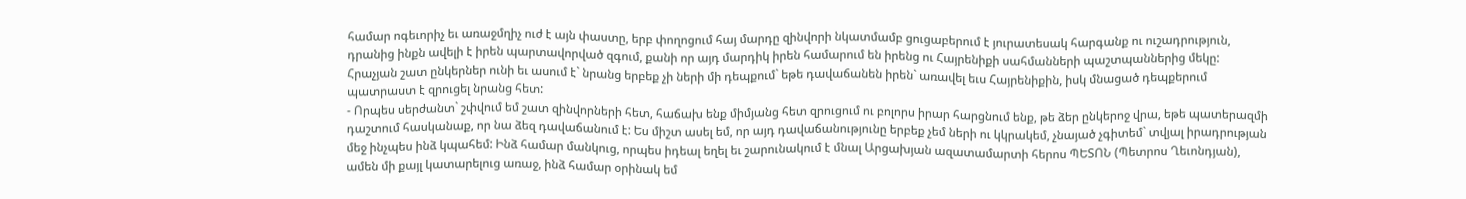համար ոգեւորիչ եւ առաջմղիչ ուժ է այն փաստը, երբ փողոցում հայ մարդը զինվորի նկատմամբ ցուցաբերում է յուրատեսակ հարգանք ու ուշադրություն, դրանից ինքն ավելի է իրեն պարտավորված զգում, քանի որ այդ մարդիկ իրեն համարում են իրենց ու Հայրենիքի սահմանների պաշտպաններից մեկը: Հրաչյան շատ ընկերներ ունի եւ ասում է` նրանց երբեք չի ների մի դեպքում` եթե դավաճանեն իրեն` առավել եւս Հայրենիքին, իսկ մնացած դեպքերում պատրաստ է զրուցել նրանց հետ:
- Որպես սերժանտ` շփվում եմ շատ զինվորների հետ, հաճախ ենք միմյանց հետ զրուցում ու բոլորս իրար հարցնում ենք, թե ձեր ընկերոջ վրա, եթե պատերազմի դաշտում հասկանաք, որ նա ձեզ դավաճանում է: Ես միշտ ասել եմ, որ այդ դավաճանությունը երբեք չեմ ների ու կկրակեմ, չնայած չգիտեմ` տվյալ իրադրության մեջ ինչպես ինձ կպահեմ: Ինձ համար մանկուց, որպես իդեալ եղել եւ շարունակում է մնալ Արցախյան ազատամարտի հերոս ՊԵՏՈՆ (Պետրոս Ղեւոնդյան), ամեն մի քայլ կատարելուց առաջ, ինձ համար օրինակ եմ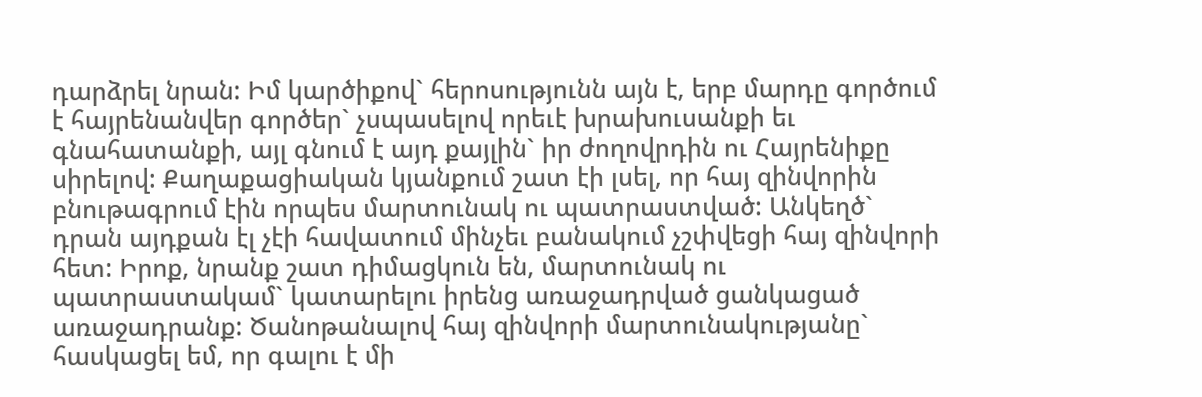դարձրել նրան: Իմ կարծիքով` հերոսությունն այն է, երբ մարդը գործում է հայրենանվեր գործեր` չսպասելով որեւէ խրախուսանքի եւ գնահատանքի, այլ գնում է այդ քայլին` իր ժողովրդին ու Հայրենիքը սիրելով: Քաղաքացիական կյանքում շատ էի լսել, որ հայ զինվորին բնութագրում էին որպես մարտունակ ու պատրաստված: Անկեղծ` դրան այդքան էլ չէի հավատում մինչեւ բանակում չշփվեցի հայ զինվորի հետ: Իրոք, նրանք շատ դիմացկուն են, մարտունակ ու պատրաստակամ` կատարելու իրենց առաջադրված ցանկացած առաջադրանք: Ծանոթանալով հայ զինվորի մարտունակությանը` հասկացել եմ, որ գալու է մի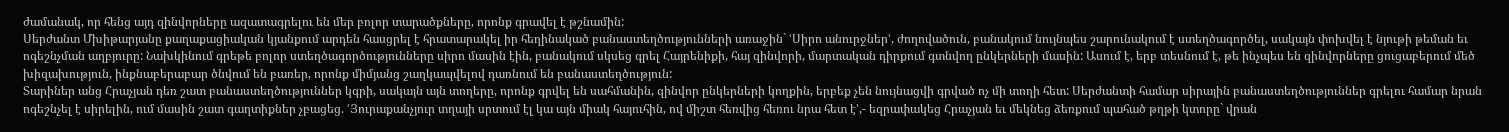ժամանակ, որ հենց այդ զինվորները ազատագրելու են մեր բոլոր տարածքները, որոնք գրավել է թշնամին:
Սերժանտ Մխիթարյանը քաղաքացիական կյանքում արդեն հասցրել է հրատարակել իր հեղինակած բանաստեղծությունների առաջին` ՙՍիրո անուրջներ՚, ժողովածուն, բանակում նույնպես շարունակում է ստեղծագործել, սակայն փոխվել է նյութի թեման եւ ոգեշնչման աղբյուրը: Նախկինում գրեթե բոլոր ստեղծագործությունները սիրո մասին էին, բանակում սկսեց գրել Հայրենիքի, հայ զինվորի, մարտական դիրքում գտնվող ընկերների մասին: Ասում է, երբ տեսնում է, թե ինչպես են զինվորները ցուցաբերում մեծ խիզախություն, ինքնաբերաբար ծնվում են բառեր, որոնք միմյանց շաղկապվելով դառնում են բանաստեղծություն:
Տարիներ անց Հրաչյան դեռ շատ բանաստեղծություններ կգրի, սակայն այն տողերը, որոնք գրվել են սահմանին, զինվոր ընկերների կողքին, երբեք չեն նույնացվի գրված ոչ մի տողի հետ: Սերժանտի համար սիրային բանաստեղծություններ գրելու համար նրան ոգեշնչել է սիրելին, ում մասին շատ գաղտիքներ չբացեց. ՙՅուրաքանչյուր տղայի սրտում էլ կա այն միակ հայուհին, ով միշտ հեռվից հեռու նրա հետ է՚,- եզրափակեց Հրաչյան եւ մեկնեց ձեռքում պահած թղթի կտորը` վրան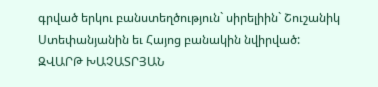գրված երկու բանստեղծություն` սիրելիին` Շուշանիկ Ստեփանյանին եւ Հայոց բանակին նվիրված:
ԶՎԱՐԹ ԽԱՉԱՏՐՅԱՆ